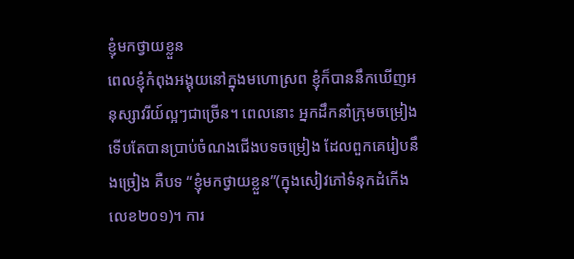ខ្ញុំមកថ្វាយខ្លួន
ពេលខ្ញុំកំពុងអង្គុយនៅក្នុងមហោស្រព ខ្ញុំក៏បាននឹកឃើញអនុស្សាវរីយ៍ល្អៗជាច្រើន។ ពេលនោះ អ្នកដឹកនាំក្រុមចម្រៀងទើបតែបានប្រាប់ចំណងជើងបទចម្រៀង ដែលពួកគេរៀបនឹងច្រៀង គឺបទ “ខ្ញុំមកថ្វាយខ្លួន”(ក្នុងសៀវភៅទំនុកដំកើង លេខ២០១)។ ការ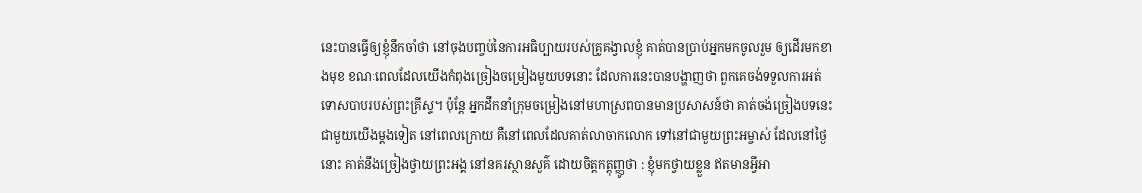នេះបានធ្វើឲ្យខ្ញុំនឹកចាំថា នៅចុងបញ្ចប់នៃការអធិប្បាយរបស់គ្រូគង្វាលខ្ញុំ គាត់បានប្រាប់អ្នកមកចូលរួម ឲ្យដើរមកខាងមុខ ខណៈពេលដែលយើងកំពុងច្រៀងចម្រៀងមួយបទនោះ ដែលការនេះបានបង្ហាញថា ពួកគេចង់ទទួលការអត់ទោសបាបរបស់ព្រះគ្រីស្ទ។ ប៉ុន្តែ អ្នកដឹកនាំក្រុមចម្រៀងនៅមហាស្រពបានមានប្រសាសន៍ថា គាត់ចង់ច្រៀងបទនេះជាមួយយើងម្តងទៀត នៅពេលក្រោយ គឺនៅពេលដែលគាត់លាចាកលោក ទៅនៅជាមួយព្រះអម្ចាស់ ដែលនៅថ្ងៃនោះ គាត់នឹងច្រៀងថ្វាយព្រះអង្គ នៅនគរស្ថានសួគ៌ ដោយចិត្តកត្តុញ្ញូថា : ខ្ញុំមកថ្វាយខ្លួន ឥតមានអ្វីអា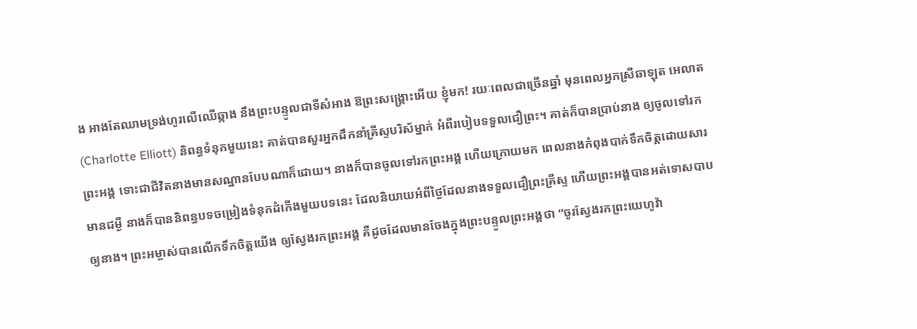ង អាងតែឈាមទ្រង់ហូរលើឈើឆ្កាង នឹងព្រះបន្ទូលជាទីសំអាង ឱព្រះសង្រ្គោះអើយ ខ្ញុំមក! រយៈពេលជាច្រើនឆ្នាំ មុនពេលអ្នកស្រីឆាឡុត អេលាត(Charlotte Elliott) និពន្ធទំនុកមួយនេះ គាត់បានសួរអ្នកដឹកនាំគ្រីស្ទបរិស័ម្នាក់ អំពីរបៀបទទួលជឿព្រះ។ គាត់ក៏បានប្រាប់នាង ឲ្យចូលទៅរកព្រះអង្គ ទោះជាជីវិតនាងមានសណ្ឋានបែបណាក៏ដោយ។ នាងក៏បានចូលទៅរកព្រះអង្គ ហើយក្រោយមក ពេលនាងកំពុងបាក់ទឹកចិត្តដោយសារមានជម្ងឺ នាងក៏បាននិពន្ធបទចម្រៀងទំនុកដំកើងមួយបទនេះ ដែលនិយាយអំពីថ្ងៃដែលនាងទទួលជឿព្រះគ្រីស្ទ ហើយព្រះអង្គបានអត់ទោសបាបឲ្យនាង។ ព្រះអម្ចាស់បានលើកទឹកចិត្តយើង ឲ្យស្វែងរកព្រះអង្គ គឺដូចដែលមានចែងក្នុងព្រះបន្ទូលព្រះអង្គថា “ចូរស្វែងរកព្រះយេហូវ៉ា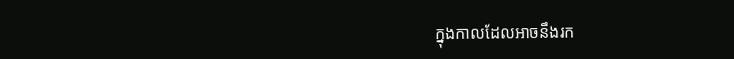ក្នុងកាលដែលអាចនឹងរក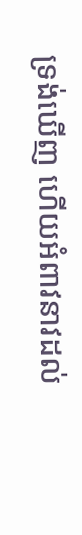ទ្រង់ឃើញ ហើយអំពាវនាវដល់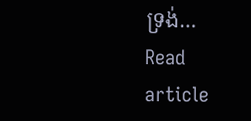ទ្រង់…
Read article